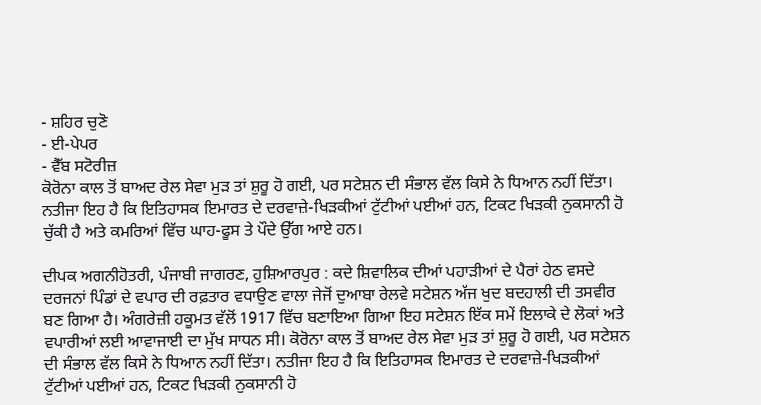- ਸ਼ਹਿਰ ਚੁਣੋ
- ਈ-ਪੇਪਰ
- ਵੈੱਬ ਸਟੋਰੀਜ਼
ਕੋਰੋਨਾ ਕਾਲ ਤੋਂ ਬਾਅਦ ਰੇਲ ਸੇਵਾ ਮੁੜ ਤਾਂ ਸ਼ੁਰੂ ਹੋ ਗਈ, ਪਰ ਸਟੇਸ਼ਨ ਦੀ ਸੰਭਾਲ ਵੱਲ ਕਿਸੇ ਨੇ ਧਿਆਨ ਨਹੀਂ ਦਿੱਤਾ। ਨਤੀਜਾ ਇਹ ਹੈ ਕਿ ਇਤਿਹਾਸਕ ਇਮਾਰਤ ਦੇ ਦਰਵਾਜ਼ੇ-ਖਿੜਕੀਆਂ ਟੁੱਟੀਆਂ ਪਈਆਂ ਹਨ, ਟਿਕਟ ਖਿੜਕੀ ਨੁਕਸਾਨੀ ਹੋ ਚੁੱਕੀ ਹੈ ਅਤੇ ਕਮਰਿਆਂ ਵਿੱਚ ਘਾਹ-ਫੂਸ ਤੇ ਪੌਦੇ ਉੱਗ ਆਏ ਹਨ।

ਦੀਪਕ ਅਗਨੀਹੋਤਰੀ, ਪੰਜਾਬੀ ਜਾਗਰਣ, ਹੁਸ਼ਿਆਰਪੁਰ : ਕਦੇ ਸ਼ਿਵਾਲਿਕ ਦੀਆਂ ਪਹਾੜੀਆਂ ਦੇ ਪੈਰਾਂ ਹੇਠ ਵਸਦੇ ਦਰਜਨਾਂ ਪਿੰਡਾਂ ਦੇ ਵਪਾਰ ਦੀ ਰਫ਼ਤਾਰ ਵਧਾਉਣ ਵਾਲਾ ਜੇਜੋਂ ਦੁਆਬਾ ਰੇਲਵੇ ਸਟੇਸ਼ਨ ਅੱਜ ਖੁਦ ਬਦਹਾਲੀ ਦੀ ਤਸਵੀਰ ਬਣ ਗਿਆ ਹੈ। ਅੰਗਰੇਜ਼ੀ ਹਕੂਮਤ ਵੱਲੋਂ 1917 ਵਿੱਚ ਬਣਾਇਆ ਗਿਆ ਇਹ ਸਟੇਸ਼ਨ ਇੱਕ ਸਮੇਂ ਇਲਾਕੇ ਦੇ ਲੋਕਾਂ ਅਤੇ ਵਪਾਰੀਆਂ ਲਈ ਆਵਾਜਾਈ ਦਾ ਮੁੱਖ ਸਾਧਨ ਸੀ। ਕੋਰੋਨਾ ਕਾਲ ਤੋਂ ਬਾਅਦ ਰੇਲ ਸੇਵਾ ਮੁੜ ਤਾਂ ਸ਼ੁਰੂ ਹੋ ਗਈ, ਪਰ ਸਟੇਸ਼ਨ ਦੀ ਸੰਭਾਲ ਵੱਲ ਕਿਸੇ ਨੇ ਧਿਆਨ ਨਹੀਂ ਦਿੱਤਾ। ਨਤੀਜਾ ਇਹ ਹੈ ਕਿ ਇਤਿਹਾਸਕ ਇਮਾਰਤ ਦੇ ਦਰਵਾਜ਼ੇ-ਖਿੜਕੀਆਂ ਟੁੱਟੀਆਂ ਪਈਆਂ ਹਨ, ਟਿਕਟ ਖਿੜਕੀ ਨੁਕਸਾਨੀ ਹੋ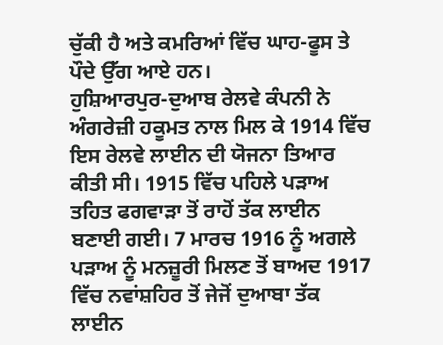ਚੁੱਕੀ ਹੈ ਅਤੇ ਕਮਰਿਆਂ ਵਿੱਚ ਘਾਹ-ਫੂਸ ਤੇ ਪੌਦੇ ਉੱਗ ਆਏ ਹਨ।
ਹੁਸ਼ਿਆਰਪੁਰ-ਦੁਆਬ ਰੇਲਵੇ ਕੰਪਨੀ ਨੇ ਅੰਗਰੇਜ਼ੀ ਹਕੂਮਤ ਨਾਲ ਮਿਲ ਕੇ 1914 ਵਿੱਚ ਇਸ ਰੇਲਵੇ ਲਾਈਨ ਦੀ ਯੋਜਨਾ ਤਿਆਰ ਕੀਤੀ ਸੀ। 1915 ਵਿੱਚ ਪਹਿਲੇ ਪੜਾਅ ਤਹਿਤ ਫਗਵਾੜਾ ਤੋਂ ਰਾਹੋਂ ਤੱਕ ਲਾਈਨ ਬਣਾਈ ਗਈ। 7 ਮਾਰਚ 1916 ਨੂੰ ਅਗਲੇ ਪੜਾਅ ਨੂੰ ਮਨਜ਼ੂਰੀ ਮਿਲਣ ਤੋਂ ਬਾਅਦ 1917 ਵਿੱਚ ਨਵਾਂਸ਼ਹਿਰ ਤੋਂ ਜੇਜੋਂ ਦੁਆਬਾ ਤੱਕ ਲਾਈਨ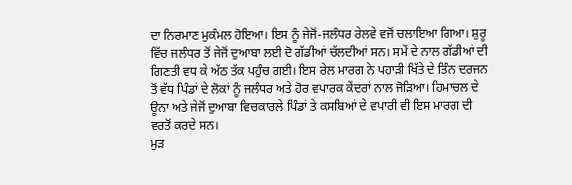ਦਾ ਨਿਰਮਾਣ ਮੁਕੰਮਲ ਹੋਇਆ। ਇਸ ਨੂੰ ਜੇਜੋਂ-ਜਲੰਧਰ ਰੇਲਵੇ ਵਜੋਂ ਚਲਾਇਆ ਗਿਆ। ਸ਼ੁਰੂ ਵਿੱਚ ਜਲੰਧਰ ਤੋਂ ਜੇਜੋਂ ਦੁਆਬਾ ਲਈ ਦੋ ਗੱਡੀਆਂ ਚੱਲਦੀਆਂ ਸਨ। ਸਮੇਂ ਦੇ ਨਾਲ ਗੱਡੀਆਂ ਦੀ ਗਿਣਤੀ ਵਧ ਕੇ ਅੱਠ ਤੱਕ ਪਹੁੰਚ ਗਈ। ਇਸ ਰੇਲ ਮਾਰਗ ਨੇ ਪਹਾੜੀ ਖਿੱਤੇ ਦੇ ਤਿੰਨ ਦਰਜਨ ਤੋਂ ਵੱਧ ਪਿੰਡਾਂ ਦੇ ਲੋਕਾਂ ਨੂੰ ਜਲੰਧਰ ਅਤੇ ਹੋਰ ਵਪਾਰਕ ਕੇਂਦਰਾਂ ਨਾਲ ਜੋੜਿਆ। ਹਿਮਾਚਲ ਦੇ ਊਨਾ ਅਤੇ ਜੇਜੋਂ ਦੁਆਬਾ ਵਿਚਕਾਰਲੇ ਪਿੰਡਾਂ ਤੇ ਕਸਬਿਆਂ ਦੇ ਵਪਾਰੀ ਵੀ ਇਸ ਮਾਰਗ ਦੀ ਵਰਤੋਂ ਕਰਦੇ ਸਨ।
ਮੁੜ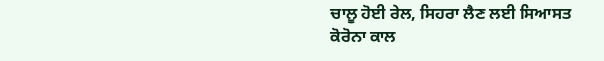ਚਾਲੂ ਹੋਈ ਰੇਲ, ਸਿਹਰਾ ਲੈਣ ਲਈ ਸਿਆਸਤ
ਕੋਰੋਨਾ ਕਾਲ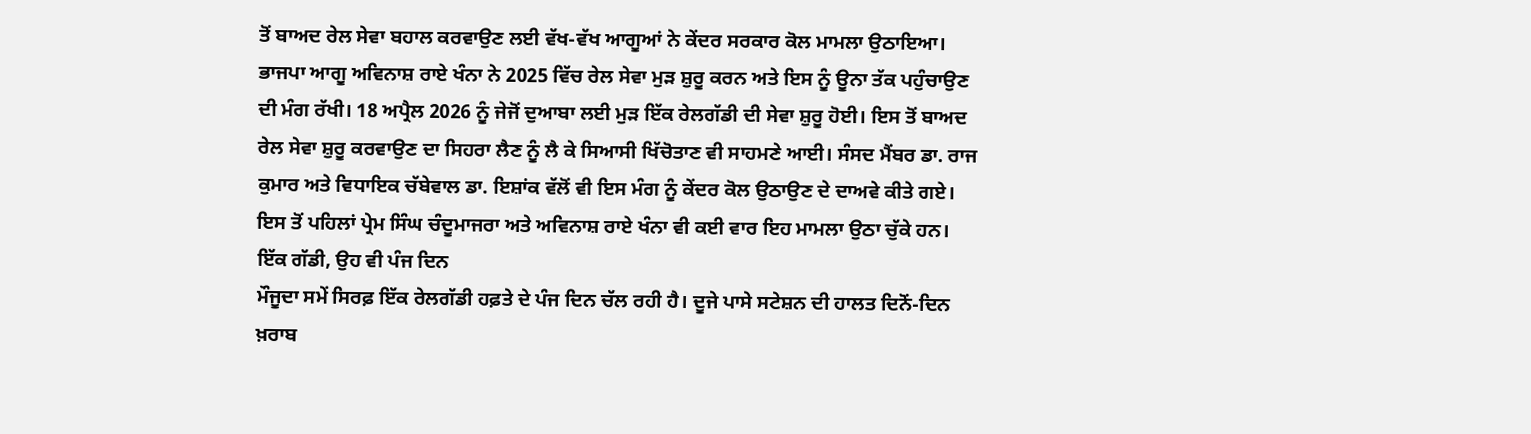ਤੋਂ ਬਾਅਦ ਰੇਲ ਸੇਵਾ ਬਹਾਲ ਕਰਵਾਉਣ ਲਈ ਵੱਖ-ਵੱਖ ਆਗੂਆਂ ਨੇ ਕੇਂਦਰ ਸਰਕਾਰ ਕੋਲ ਮਾਮਲਾ ਉਠਾਇਆ। ਭਾਜਪਾ ਆਗੂ ਅਵਿਨਾਸ਼ ਰਾਏ ਖੰਨਾ ਨੇ 2025 ਵਿੱਚ ਰੇਲ ਸੇਵਾ ਮੁੜ ਸ਼ੁਰੂ ਕਰਨ ਅਤੇ ਇਸ ਨੂੰ ਊਨਾ ਤੱਕ ਪਹੁੰਚਾਉਣ ਦੀ ਮੰਗ ਰੱਖੀ। 18 ਅਪ੍ਰੈਲ 2026 ਨੂੰ ਜੇਜੋਂ ਦੁਆਬਾ ਲਈ ਮੁੜ ਇੱਕ ਰੇਲਗੱਡੀ ਦੀ ਸੇਵਾ ਸ਼ੁਰੂ ਹੋਈ। ਇਸ ਤੋਂ ਬਾਅਦ ਰੇਲ ਸੇਵਾ ਸ਼ੁਰੂ ਕਰਵਾਉਣ ਦਾ ਸਿਹਰਾ ਲੈਣ ਨੂੰ ਲੈ ਕੇ ਸਿਆਸੀ ਖਿੱਚੋਤਾਣ ਵੀ ਸਾਹਮਣੇ ਆਈ। ਸੰਸਦ ਮੈਂਬਰ ਡਾ. ਰਾਜ ਕੁਮਾਰ ਅਤੇ ਵਿਧਾਇਕ ਚੱਬੇਵਾਲ ਡਾ. ਇਸ਼ਾਂਕ ਵੱਲੋਂ ਵੀ ਇਸ ਮੰਗ ਨੂੰ ਕੇਂਦਰ ਕੋਲ ਉਠਾਉਣ ਦੇ ਦਾਅਵੇ ਕੀਤੇ ਗਏ। ਇਸ ਤੋਂ ਪਹਿਲਾਂ ਪ੍ਰੇਮ ਸਿੰਘ ਚੰਦੂਮਾਜਰਾ ਅਤੇ ਅਵਿਨਾਸ਼ ਰਾਏ ਖੰਨਾ ਵੀ ਕਈ ਵਾਰ ਇਹ ਮਾਮਲਾ ਉਠਾ ਚੁੱਕੇ ਹਨ।
ਇੱਕ ਗੱਡੀ, ਉਹ ਵੀ ਪੰਜ ਦਿਨ
ਮੌਜੂਦਾ ਸਮੇਂ ਸਿਰਫ਼ ਇੱਕ ਰੇਲਗੱਡੀ ਹਫ਼ਤੇ ਦੇ ਪੰਜ ਦਿਨ ਚੱਲ ਰਹੀ ਹੈ। ਦੂਜੇ ਪਾਸੇ ਸਟੇਸ਼ਨ ਦੀ ਹਾਲਤ ਦਿਨੋਂ-ਦਿਨ ਖ਼ਰਾਬ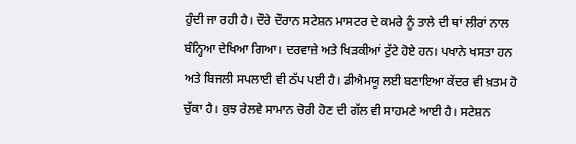ਹੁੰਦੀ ਜਾ ਰਹੀ ਹੈ। ਦੌਰੇ ਦੌਰਾਨ ਸਟੇਸ਼ਨ ਮਾਸਟਰ ਦੇ ਕਮਰੇ ਨੂੰ ਤਾਲੇ ਦੀ ਥਾਂ ਲੀਰਾਂ ਨਾਲ ਬੰਨ੍ਹਿਆ ਦੇਖਿਆ ਗਿਆ। ਦਰਵਾਜ਼ੇ ਅਤੇ ਖਿੜਕੀਆਂ ਟੁੱਟੇ ਹੋਏ ਹਨ। ਪਖਾਨੇ ਖਸਤਾ ਹਨ ਅਤੇ ਬਿਜਲੀ ਸਪਲਾਈ ਵੀ ਠੱਪ ਪਈ ਹੈ। ਡੀਐਮਯੂ ਲਈ ਬਣਾਇਆ ਕੇਂਦਰ ਵੀ ਖ਼ਤਮ ਹੋ ਚੁੱਕਾ ਹੈ। ਕੁਝ ਰੇਲਵੇ ਸਾਮਾਨ ਚੋਰੀ ਹੋਣ ਦੀ ਗੱਲ ਵੀ ਸਾਹਮਣੇ ਆਈ ਹੈ। ਸਟੇਸ਼ਨ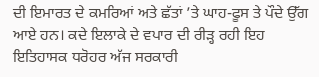ਦੀ ਇਮਾਰਤ ਦੇ ਕਮਰਿਆਂ ਅਤੇ ਛੱਤਾਂ ’ਤੇ ਘਾਹ-ਫੂਸ ਤੇ ਪੌਦੇ ਉੱਗ ਆਏ ਹਨ। ਕਦੇ ਇਲਾਕੇ ਦੇ ਵਪਾਰ ਦੀ ਰੀੜ੍ਹ ਰਹੀ ਇਹ ਇਤਿਹਾਸਕ ਧਰੋਹਰ ਅੱਜ ਸਰਕਾਰੀ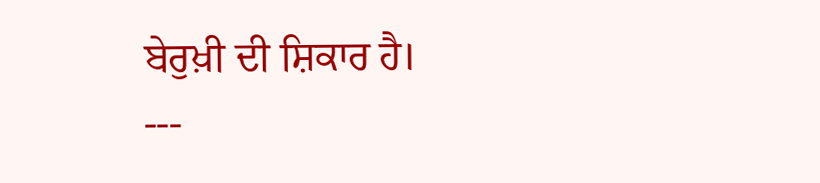ਬੇਰੁਖ਼ੀ ਦੀ ਸ਼ਿਕਾਰ ਹੈ।
---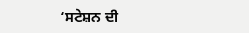‘ਸਟੇਸ਼ਨ ਦੀ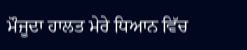ਮੌਜੂਦਾ ਹਾਲਤ ਮੇਰੇ ਧਿਆਨ ਵਿੱਚ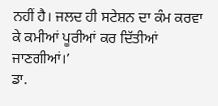ਨਹੀਂ ਹੈ। ਜਲਦ ਹੀ ਸਟੇਸ਼ਨ ਦਾ ਕੰਮ ਕਰਵਾ ਕੇ ਕਮੀਆਂ ਪੂਰੀਆਂ ਕਰ ਦਿੱਤੀਆਂ ਜਾਣਗੀਆਂ।’
ਡਾ.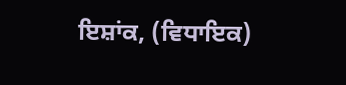ਇਸ਼ਾਂਕ, (ਵਿਧਾਇਕ)